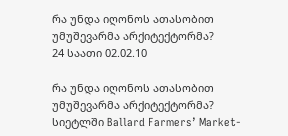რა უნდა იღონოს ათასობით უმუშევარმა არქიტექტორმა?
24 საათი 02.02.10

რა უნდა იღონოს ათასობით უმუშევარმა არქიტექტორმა?
სიეტლში Ballard Farmers’ Market-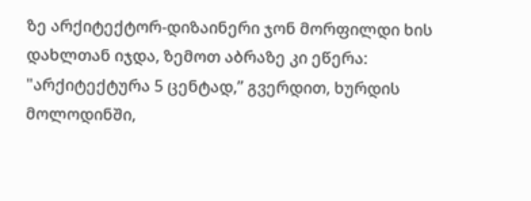ზე არქიტექტორ-დიზაინერი ჯონ მორფილდი ხის დახლთან იჯდა, ზემოთ აბრაზე კი ეწერა: "არქიტექტურა 5 ცენტად,” გვერდით, ხურდის მოლოდინში,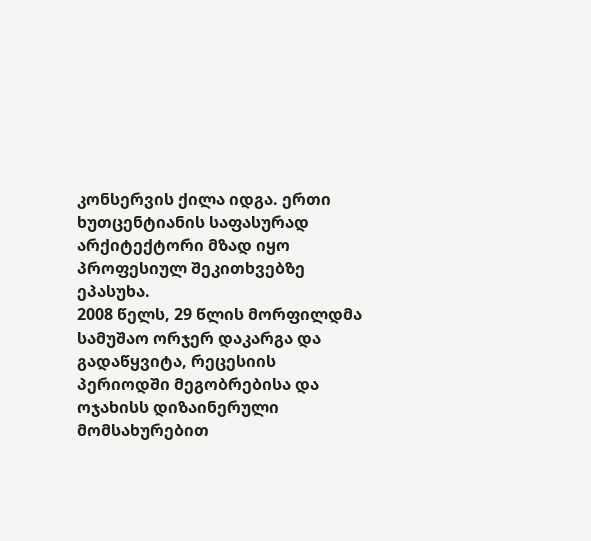კონსერვის ქილა იდგა. ერთი ხუთცენტიანის საფასურად არქიტექტორი მზად იყო პროფესიულ შეკითხვებზე ეპასუხა.
2008 წელს, 29 წლის მორფილდმა სამუშაო ორჯერ დაკარგა და გადაწყვიტა, რეცესიის პერიოდში მეგობრებისა და ოჯახისს დიზაინერული მომსახურებით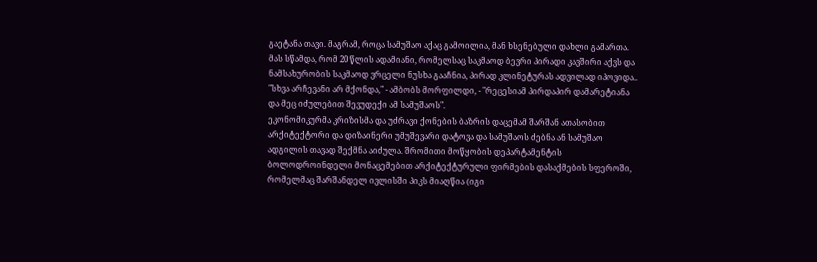გაეტანა თავი. მაგრამ, როცა სამუშაო აქაც გამოილია, მან ხსენებული დახლი გამართა. მას სწამდა, რომ 20 წლის ადამიანი, რომელსაც საკმაოდ ბევრი პირადი კავშირი აქვს და ნამსახურობის საკმაოდ ვრცელი ნუსხა გააჩნია, პირად კლინეტურას ადვილად იპოვიდა..
"სხვა არჩევანი არ მქონდა," - ამბობს მორფილდი, - "რეცესიამ პირდაპირ დამარეტიანა და მეც იძულებით შევუდექი ამ სამუშაოს".
ეკონომიკურმა კრიზისმა და უძრავი ქონების ბაზრის დაცემამ შარშან ათასობით არქიტექტორი და დიზაინერი უმუშევარი დატოვა და სამუშაოს ძებნა ან სამუშაო ადგილის თავად შექმნა აიძულა. შრომითი მოწყობის დეპარტამენტის ბოლოდროინდელი მონაცემებით არქიტექტურული ფირმების დასაქმების სფეროში, რომელმაც შარშანდელ ივლისში პიკს მიაღწია (იგი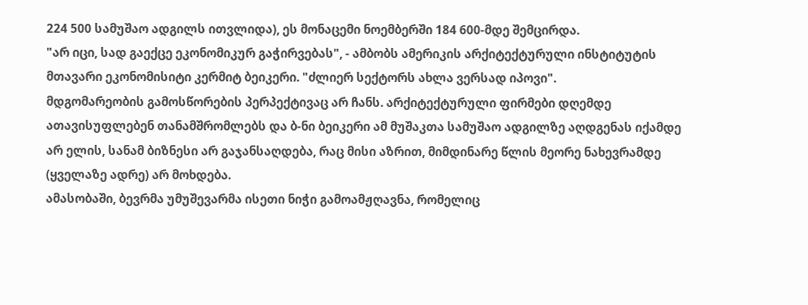224 500 სამუშაო ადგილს ითვლიდა), ეს მონაცემი ნოემბერში 184 600-მდე შემცირდა.
"არ იცი, სად გაექცე ეკონომიკურ გაჭირვებას", - ამბობს ამერიკის არქიტექტურული ინსტიტუტის მთავარი ეკონომისიტი კერმიტ ბეიკერი. "ძლიერ სექტორს ახლა ვერსად იპოვი".
მდგომარეობის გამოსწორების პერპექტივაც არ ჩანს. არქიტექტურული ფირმები დღემდე ათავისუფლებენ თანამშრომლებს და ბ-ნი ბეიკერი ამ მუშაკთა სამუშაო ადგილზე აღდგენას იქამდე არ ელის, სანამ ბიზნესი არ გაჯანსაღდება, რაც მისი აზრით, მიმდინარე წლის მეორე ნახევრამდე (ყველაზე ადრე) არ მოხდება.
ამასობაში, ბევრმა უმუშევარმა ისეთი ნიჭი გამოამჟღავნა, რომელიც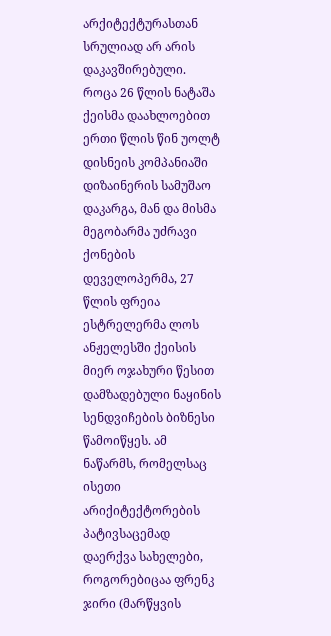არქიტექტურასთან სრულიად არ არის დაკავშირებული. როცა 26 წლის ნატაშა ქეისმა დაახლოებით ერთი წლის წინ უოლტ დისნეის კომპანიაში დიზაინერის სამუშაო დაკარგა, მან და მისმა მეგობარმა უძრავი ქონების დეველოპერმა, 27 წლის ფრეია ესტრელერმა ლოს ანჟელესში ქეისის მიერ ოჯახური წესით დამზადებული ნაყინის სენდვიჩების ბიზნესი წამოიწყეს. ამ ნაწარმს, რომელსაც ისეთი არიქიტექტორების პატივსაცემად დაერქვა სახელები, როგორებიცაა ფრენკ ჯირი (მარწყვის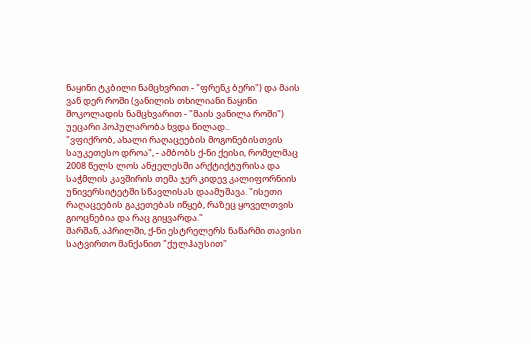ნაყინი ტკბილი ნამცხვრით - "ფრენკ ბერი") და მაის ვან დერ როში (ვანილის თხილიანი ნაყინი შოკოლადის ნამცხვარით - "მაის ვანილა როში") უეცარი პოპულარობა ხვდა წილად..
"ვფიქრობ, ახალი რაღაცეების მოგონებისთვის საუკეთესო დროა", - ამბობს ქ-ნი ქეისი, რომელმაც 2008 წელს ლოს ანჟელესში არქტიქტურისა და საჭმლის კავშირის თემა ჯერ კიდევ კალიფორნიის უნივერსიტეტში სწავლისას დაამუშავა. "ისეთი რაღაცეების გაკეთებას იწყებ, რაზეც ყოველთვის გიოცნებია და რაც გიყვარდა."
შარშან, აპრილში, ქ-ნი ესტრელერს ნაწარმი თავისი სატვირთო მანქანით "ქულჰაუსით"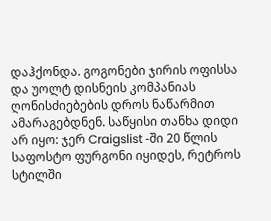დაჰქონდა. გოგონები ჯირის ოფისსა და უოლტ დისნეის კომპანიას ღონისძიებების დროს ნაწარმით ამარაგებდნენ. საწყისი თანხა დიდი არ იყო: ჯერ Craigslist -ში 20 წლის საფოსტო ფურგონი იყიდეს, რეტროს სტილში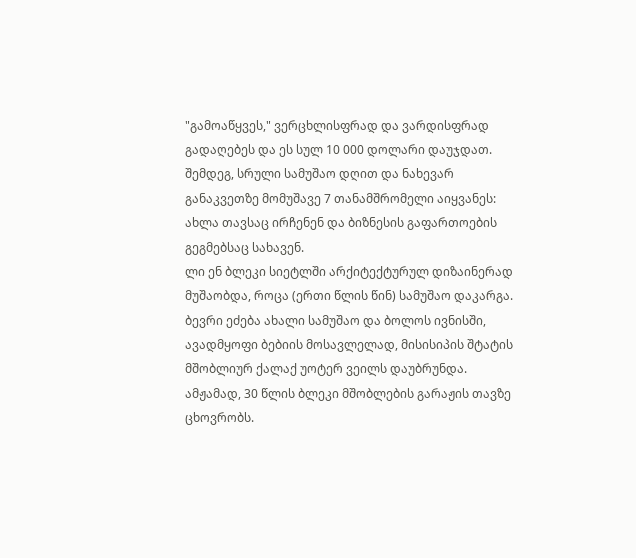"გამოაწყვეს," ვერცხლისფრად და ვარდისფრად გადაღებეს და ეს სულ 10 000 დოლარი დაუჯდათ. შემდეგ, სრული სამუშაო დღით და ნახევარ განაკვეთზე მომუშავე 7 თანამშრომელი აიყვანეს: ახლა თავსაც ირჩენენ და ბიზნესის გაფართოების გეგმებსაც სახავენ.
ლი ენ ბლეკი სიეტლში არქიტექტურულ დიზაინერად მუშაობდა, როცა (ერთი წლის წინ) სამუშაო დაკარგა. ბევრი ეძება ახალი სამუშაო და ბოლოს ივნისში, ავადმყოფი ბებიის მოსავლელად, მისისიპის შტატის მშობლიურ ქალაქ უოტერ ვეილს დაუბრუნდა.
ამჟამად, 30 წლის ბლეკი მშობლების გარაჟის თავზე ცხოვრობს.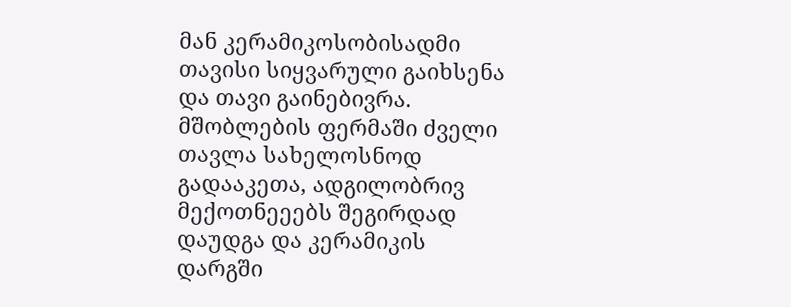მან კერამიკოსობისადმი თავისი სიყვარული გაიხსენა და თავი გაინებივრა. მშობლების ფერმაში ძველი თავლა სახელოსნოდ გადააკეთა, ადგილობრივ მექოთნეეებს შეგირდად დაუდგა და კერამიკის დარგში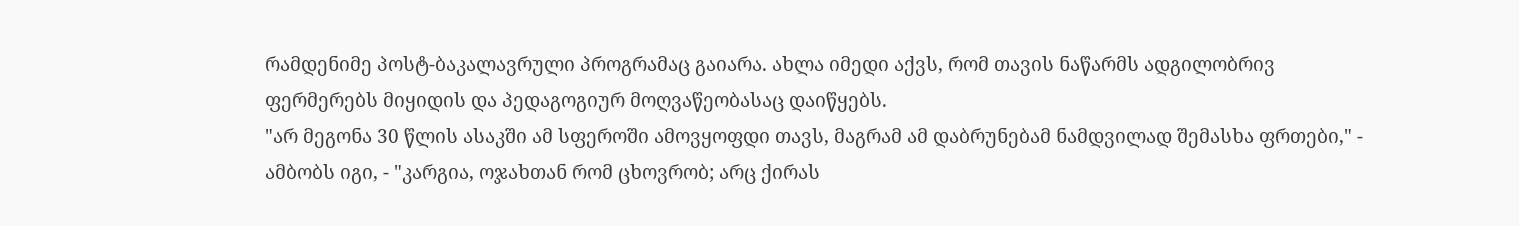რამდენიმე პოსტ-ბაკალავრული პროგრამაც გაიარა. ახლა იმედი აქვს, რომ თავის ნაწარმს ადგილობრივ ფერმერებს მიყიდის და პედაგოგიურ მოღვაწეობასაც დაიწყებს.
"არ მეგონა 30 წლის ასაკში ამ სფეროში ამოვყოფდი თავს, მაგრამ ამ დაბრუნებამ ნამდვილად შემასხა ფრთები," - ამბობს იგი, - "კარგია, ოჯახთან რომ ცხოვრობ; არც ქირას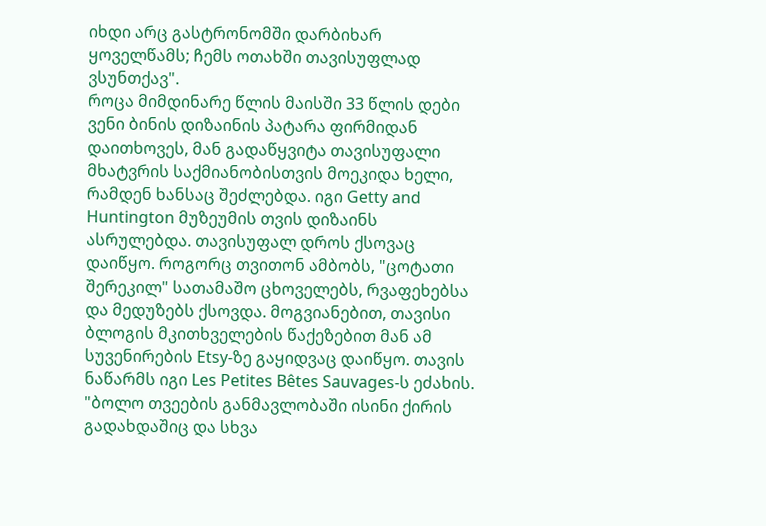იხდი არც გასტრონომში დარბიხარ ყოველწამს; ჩემს ოთახში თავისუფლად ვსუნთქავ".
როცა მიმდინარე წლის მაისში 33 წლის დები ვენი ბინის დიზაინის პატარა ფირმიდან დაითხოვეს, მან გადაწყვიტა თავისუფალი მხატვრის საქმიანობისთვის მოეკიდა ხელი, რამდენ ხანსაც შეძლებდა. იგი Getty and Huntington მუზეუმის თვის დიზაინს ასრულებდა. თავისუფალ დროს ქსოვაც დაიწყო. როგორც თვითონ ამბობს, "ცოტათი შერეკილ" სათამაშო ცხოველებს, რვაფეხებსა და მედუზებს ქსოვდა. მოგვიანებით, თავისი ბლოგის მკითხველების წაქეზებით მან ამ სუვენირების Etsy-ზე გაყიდვაც დაიწყო. თავის ნაწარმს იგი Les Petites Bêtes Sauvages-ს ეძახის. "ბოლო თვეების განმავლობაში ისინი ქირის გადახდაშიც და სხვა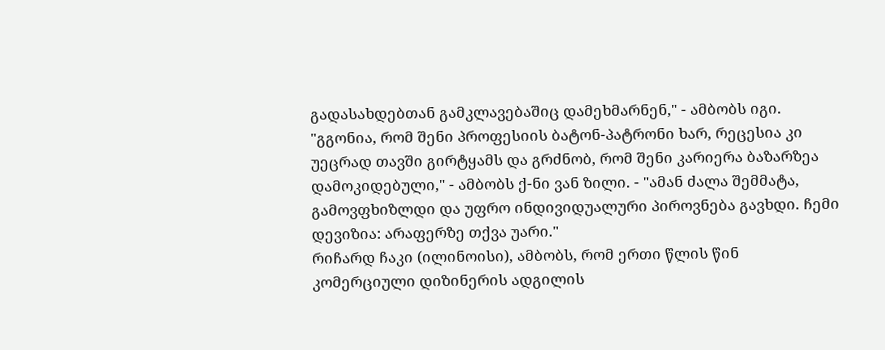გადასახდებთან გამკლავებაშიც დამეხმარნენ," - ამბობს იგი.
"გგონია, რომ შენი პროფესიის ბატონ-პატრონი ხარ, რეცესია კი უეცრად თავში გირტყამს და გრძნობ, რომ შენი კარიერა ბაზარზეა დამოკიდებული," - ამბობს ქ-ნი ვან ზილი. - "ამან ძალა შემმატა, გამოვფხიზლდი და უფრო ინდივიდუალური პიროვნება გავხდი. ჩემი დევიზია: არაფერზე თქვა უარი."
რიჩარდ ჩაკი (ილინოისი), ამბობს, რომ ერთი წლის წინ კომერციული დიზინერის ადგილის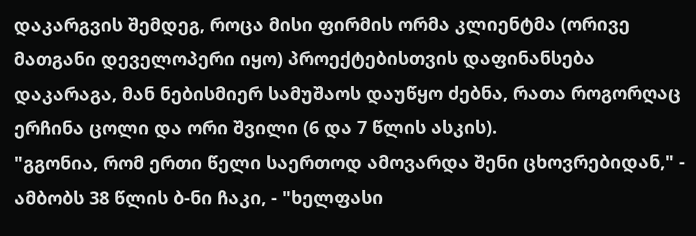დაკარგვის შემდეგ, როცა მისი ფირმის ორმა კლიენტმა (ორივე მათგანი დეველოპერი იყო) პროექტებისთვის დაფინანსება დაკარაგა, მან ნებისმიერ სამუშაოს დაუწყო ძებნა, რათა როგორღაც ერჩინა ცოლი და ორი შვილი (6 და 7 წლის ასკის).
"გგონია, რომ ერთი წელი საერთოდ ამოვარდა შენი ცხოვრებიდან," - ამბობს 38 წლის ბ-ნი ჩაკი, - "ხელფასი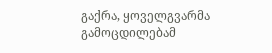გაქრა, ყოველგვარმა გამოცდილებამ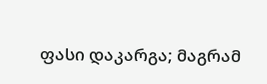ფასი დაკარგა; მაგრამ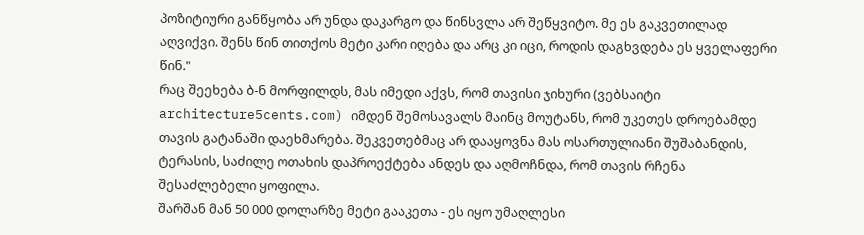პოზიტიური განწყობა არ უნდა დაკარგო და წინსვლა არ შეწყვიტო. მე ეს გაკვეთილად აღვიქვი. შენს წინ თითქოს მეტი კარი იღება და არც კი იცი, როდის დაგხვდება ეს ყველაფერი წინ."
რაც შეეხება ბ-ნ მორფილდს, მას იმედი აქვს, რომ თავისი ჯიხური (ვებსაიტი architecture5cents.com) იმდენ შემოსავალს მაინც მოუტანს, რომ უკეთეს დროებამდე თავის გატანაში დაეხმარება. შეკვეთებმაც არ დააყოვნა მას ოსართულიანი შუშაბანდის, ტერასის, საძილე ოთახის დაპროექტება ანდეს და აღმოჩნდა, რომ თავის რჩენა შესაძლებელი ყოფილა.
შარშან მან 50 000 დოლარზე მეტი გააკეთა - ეს იყო უმაღლესი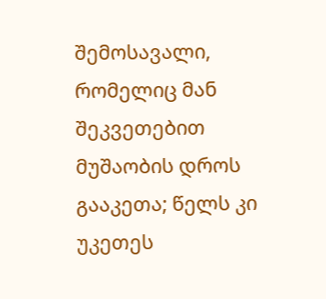შემოსავალი, რომელიც მან შეკვეთებით მუშაობის დროს გააკეთა; წელს კი უკეთეს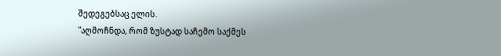შედეგებსაც ელის.
"აღმოჩნდა, რომ ზუსტად საჩემო საქმეს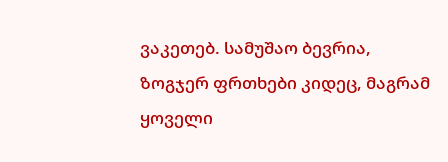ვაკეთებ. სამუშაო ბევრია, ზოგჯერ ფრთხები კიდეც, მაგრამ ყოველი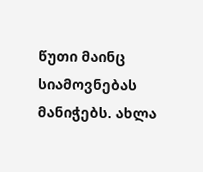წუთი მაინც სიამოვნებას მანიჭებს. ახლა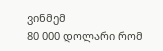ვინმემ
80 000 დოლარი რომ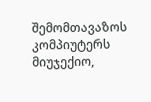შემომთავაზოს კომპიუტერს მიუჯექიო,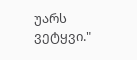უარს ვეტყვი."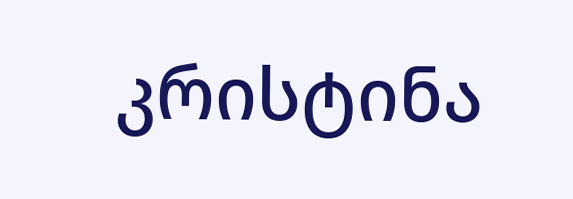კრისტინა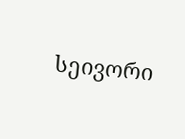სეივორი